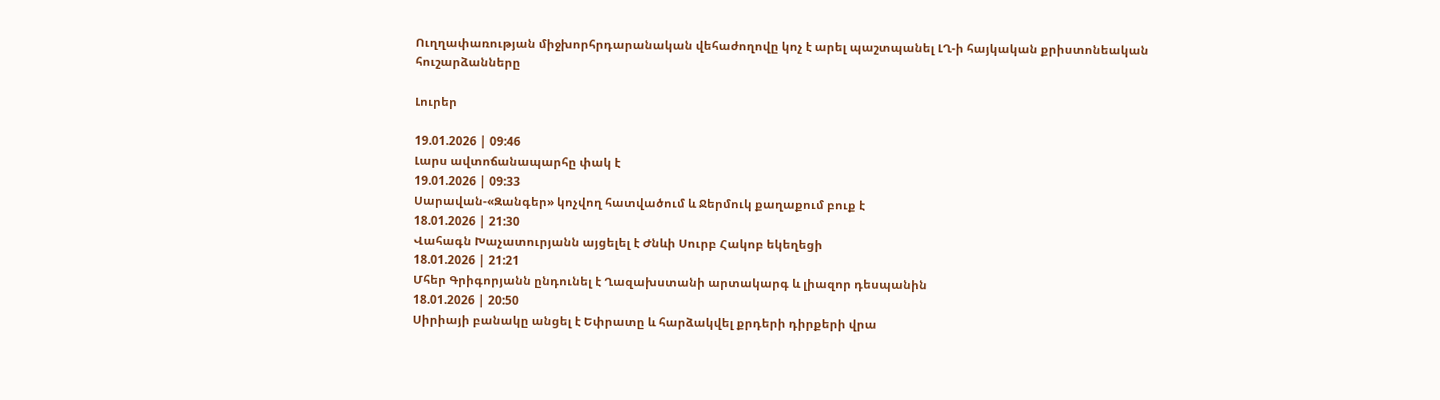Ուղղափառության միջխորհրդարանական վեհաժողովը կոչ է արել պաշտպանել ԼՂ-ի հայկական քրիստոնեական հուշարձանները

Լուրեր

19.01.2026 | 09:46
Լարս ավտոճանապարհը փակ է
19.01.2026 | 09:33
Սարավան-«Զանգեր» կոչվող հատվածում և Ջերմուկ քաղաքում բուք է
18.01.2026 | 21:30
Վահագն Խաչատուրյանն այցելել է Ժնևի Սուրբ Հակոբ եկեղեցի
18.01.2026 | 21:21
Մհեր Գրիգորյանն ընդունել է Ղազախստանի արտակարգ և լիազոր դեսպանին
18.01.2026 | 20:50
Սիրիայի բանակը անցել է Եփրատը և հարձակվել քրդերի դիրքերի վրա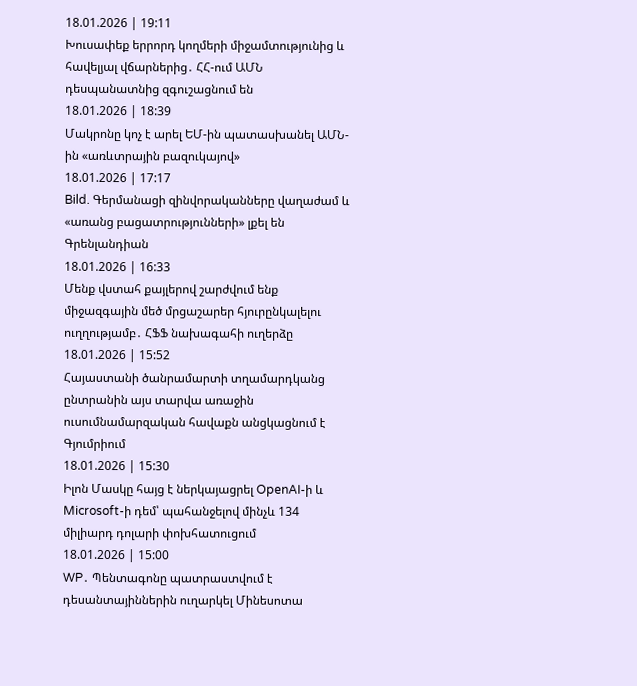18.01.2026 | 19:11
Խուսափեք երրորդ կողմերի միջամտությունից և հավելյալ վճարներից․ ՀՀ-ում ԱՄՆ դեսպանատնից զգուշացնում են
18.01.2026 | 18:39
Մակրոնը կոչ է արել ԵՄ-ին պատասխանել ԱՄՆ-ին «առևտրային բազուկայով»
18.01.2026 | 17:17
Bild. Գերմանացի զինվորականները վաղաժամ և «առանց բացատրությունների» լքել են Գրենլանդիան
18.01.2026 | 16:33
Մենք վստահ քայլերով շարժվում ենք միջազգային մեծ մրցաշարեր հյուրընկալելու ուղղությամբ․ ՀՖՖ նախագահի ուղերձը
18.01.2026 | 15:52
Հայաստանի ծանրամարտի տղամարդկանց ընտրանին այս տարվա առաջին ուսումնամարզական հավաքն անցկացնում է Գյումրիում
18.01.2026 | 15:30
Իլոն Մասկը հայց է ներկայացրել OpenAI-ի և Microsoft-ի դեմ՝ պահանջելով մինչև 134 միլիարդ դոլարի փոխհատուցում
18.01.2026 | 15:00
WP․ Պենտագոնը պատրաստվում է դեսանտայիններին ուղարկել Մինեսոտա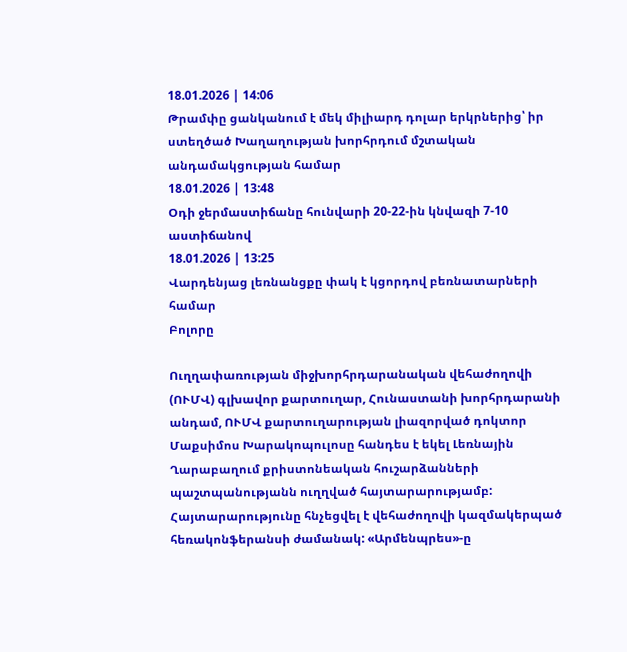18.01.2026 | 14:06
Թրամփը ցանկանում է մեկ միլիարդ դոլար երկրներից՝ իր ստեղծած Խաղաղության խորհրդում մշտական անդամակցության համար
18.01.2026 | 13:48
Օդի ջերմաստիճանը հունվարի 20-22-ին կնվազի 7-10 աստիճանով
18.01.2026 | 13:25
Վարդենյաց լեռնանցքը փակ է կցորդով բեռնատարների համար
Բոլորը

Ուղղափառության միջխորհրդարանական վեհաժողովի (ՈՒՄՎ) գլխավոր քարտուղար, Հունաստանի խորհրդարանի անդամ, ՈՒՄՎ քարտուղարության լիազորված դոկտոր Մաքսիմոս Խարակոպուլոսը հանդես է եկել Լեռնային Ղարաբաղում քրիստոնեական հուշարձանների պաշտպանությանն ուղղված հայտարարությամբ: Հայտարարությունը հնչեցվել է վեհաժողովի կազմակերպած հեռակոնֆերանսի ժամանակ: «Արմենպրես»-ը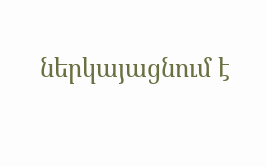ներկայացնում է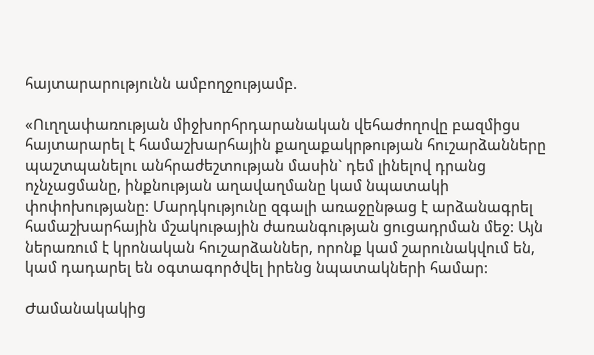հայտարարությունն ամբողջությամբ.

«Ուղղափառության միջխորհրդարանական վեհաժողովը բազմիցս հայտարարել է համաշխարհային քաղաքակրթության հուշարձանները պաշտպանելու անհրաժեշտության մասին` դեմ լինելով դրանց ոչնչացմանը, ինքնության աղավաղմանը կամ նպատակի փոփոխությանը: Մարդկությունը զգալի առաջընթաց է արձանագրել համաշխարհային մշակութային ժառանգության ցուցադրման մեջ: Այն ներառում է կրոնական հուշարձաններ, որոնք կամ շարունակվում են, կամ դադարել են օգտագործվել իրենց նպատակների համար:

Ժամանակակից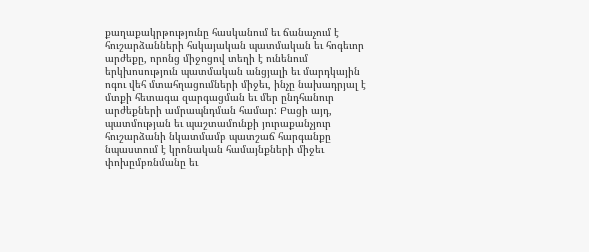քաղաքակրթությունը հասկանում եւ ճանաչում է հուշարձանների հսկայական պատմական եւ հոգեւոր արժեքը, որոնց միջոցով տեղի է ունենում երկխոսություն պատմական անցյալի եւ մարդկային ոգու վեհ մտահղացումների միջեւ, ինչը նախադրյալ է մտքի հետագա զարգացման եւ մեր ընդհանուր արժեքների ամրապնդման համար: Բացի այդ, պատմության եւ պաշտամունքի յուրաքանչյուր հուշարձանի նկատմամբ պատշաճ հարգանքը նպաստում է կրոնական համայնքների միջեւ փոխըմբռնմանը եւ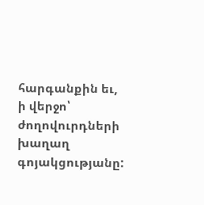հարգանքին եւ, ի վերջո՝ ժողովուրդների խաղաղ գոյակցությանը: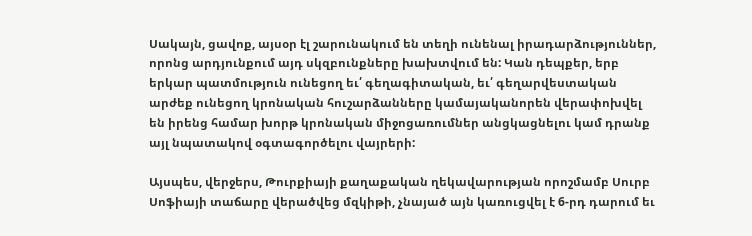Սակայն, ցավոք, այսօր էլ շարունակում են տեղի ունենալ իրադարձություններ, որոնց արդյունքում այդ սկզբունքները խախտվում են: Կան դեպքեր, երբ երկար պատմություն ունեցող եւ՛ գեղագիտական, եւ՛ գեղարվեստական արժեք ունեցող կրոնական հուշարձանները կամայականորեն վերափոխվել են իրենց համար խորթ կրոնական միջոցառումներ անցկացնելու կամ դրանք այլ նպատակով օգտագործելու վայրերի:

Այսպես, վերջերս, Թուրքիայի քաղաքական ղեկավարության որոշմամբ Սուրբ Սոֆիայի տաճարը վերածվեց մզկիթի, չնայած այն կառուցվել է 6-րդ դարում եւ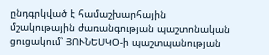ընդգրկված է համաշխարհային մշակութային ժառանգության պաշտոնական ցուցակում՝ ՅՈՒՆԵՍԿՕ-ի պաշտպանության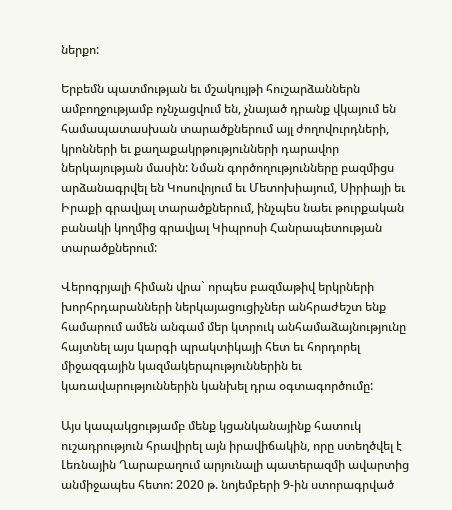ներքո:

Երբեմն պատմության եւ մշակույթի հուշարձաններն ամբողջությամբ ոչնչացվում են, չնայած դրանք վկայում են համապատասխան տարածքներում այլ ժողովուրդների, կրոնների եւ քաղաքակրթությունների դարավոր ներկայության մասին: Նման գործողությունները բազմիցս արձանագրվել են Կոսովոյում եւ Մետոխիայում, Սիրիայի եւ Իրաքի գրավյալ տարածքներում, ինչպես նաեւ թուրքական բանակի կողմից գրավյալ Կիպրոսի Հանրապետության տարածքներում:

Վերոգրյալի հիման վրա` որպես բազմաթիվ երկրների խորհրդարանների ներկայացուցիչներ անհրաժեշտ ենք համարում ամեն անգամ մեր կտրուկ անհամաձայնությունը հայտնել այս կարգի պրակտիկայի հետ եւ հորդորել միջազգային կազմակերպություններին եւ կառավարություններին կանխել դրա օգտագործումը:

Այս կապակցությամբ մենք կցանկանայինք հատուկ ուշադրություն հրավիրել այն իրավիճակին, որը ստեղծվել է Լեռնային Ղարաբաղում արյունալի պատերազմի ավարտից անմիջապես հետո: 2020 թ. նոյեմբերի 9-ին ստորագրված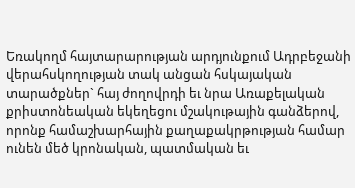Եռակողմ հայտարարության արդյունքում Ադրբեջանի վերահսկողության տակ անցան հսկայական տարածքներ` հայ ժողովրդի եւ նրա Առաքելական քրիստոնեական եկեղեցու մշակութային գանձերով, որոնք համաշխարհային քաղաքակրթության համար ունեն մեծ կրոնական, պատմական եւ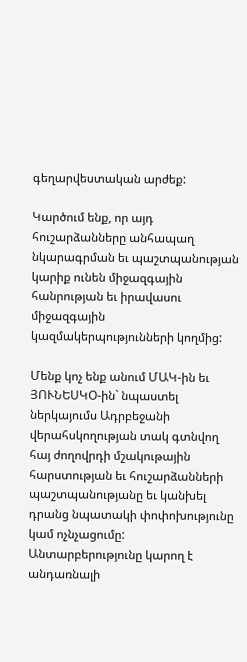գեղարվեստական արժեք:

Կարծում ենք, որ այդ հուշարձանները անհապաղ նկարագրման եւ պաշտպանության կարիք ունեն միջազգային հանրության եւ իրավասու միջազգային կազմակերպությունների կողմից:

Մենք կոչ ենք անում ՄԱԿ-ին եւ ՅՈՒՆԵՍԿՕ-ին` նպաստել ներկայումս Ադրբեջանի վերահսկողության տակ գտնվող հայ ժողովրդի մշակութային հարստության եւ հուշարձանների պաշտպանությանը եւ կանխել դրանց նպատակի փոփոխությունը կամ ոչնչացումը: Անտարբերությունը կարող է անդառնալի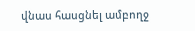վնաս հասցնել ամբողջ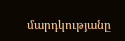մարդկությանը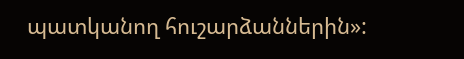պատկանող հուշարձաններին»: